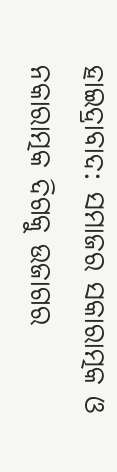ହାଇଦ୍ରାବାଦ: ସମାଜର ସକାରାତ୍ମକ ଓ ନକାରାତ୍ମକ ଦିଗକୁ ଉଜାଗର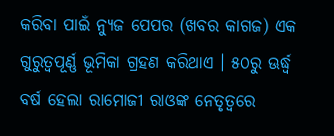କରିବା ପାଇଁ ନ୍ୟୁଜ ପେପର (ଖବର କାଗଜ) ଏକ ଗୁରୁତ୍ୱପୂର୍ଣ୍ଣ ଭୂମିକା ଗ୍ରହଣ କରିଥାଏ । ୫୦ରୁ ଊର୍ଦ୍ଧ୍ୱ ବର୍ଷ ହେଲା ରାମୋଜୀ ରାଓଙ୍କ ନେତୃତ୍ୱରେ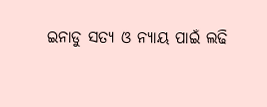ଇନାଡୁ ସତ୍ୟ ଓ ନ୍ୟାୟ ପାଇଁ ଲଢି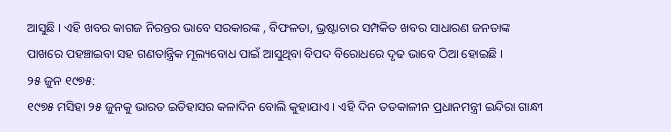ଆସୁଛି । ଏହି ଖବର କାଗଜ ନିରନ୍ତର ଭାବେ ସରକାରଙ୍କ , ବିଫଳତା, ଭ୍ରଷ୍ଟାଚାର ସମ୍ପକିତ ଖବର ସାଧାରଣ ଜନତାଙ୍କ ପାଖରେ ପହଞ୍ଚାଇବା ସହ ଗଣତାନ୍ତ୍ରିକ ମୂଲ୍ୟବୋଧ ପାଇଁ ଆସୁଥିବା ବିପଦ ବିରୋଧରେ ଦୃଢ ଭାବେ ଠିଆ ହୋଇଛି ।
୨୫ ଜୁନ ୧୯୭୫:
୧୯୭୫ ମସିହା ୨୫ ଜୁନକୁ ଭାରତ ଇତିହାସର କଳାଦିନ ବୋଲି କୁହାଯାଏ । ଏହି ଦିନ ତତକାଳୀନ ପ୍ରଧାନମନ୍ତ୍ରୀ ଇନ୍ଦିରା ଗାନ୍ଧୀ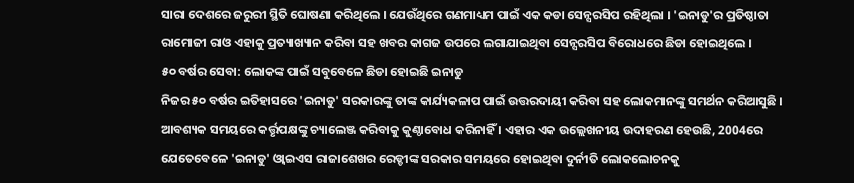ସାରା ଦେଶରେ ଜରୁରୀ ସ୍ଥିତି ଘୋଷଣା କରିଥିଲେ । ଯେଉଁଥିରେ ଗଣମାଧ୍ୟମ ପାଇଁ ଏକ କଡା ସେନ୍ସରସିପ ରହିଥିଲା । 'ଇନାଡୁ'ର ପ୍ରତିଷ୍ଠାତା ରାମୋଜୀ ରାଓ ଏହାକୁ ପ୍ରତ୍ୟାଖ୍ୟାନ କରିବା ସହ ଖବର କାଗଜ ଉପରେ ଲଗାଯାଇଥିବା ସେନ୍ସରସିପ ବିରୋଧରେ ଛିଡା ହୋଇଥିଲେ ।
୫୦ ବର୍ଷର ସେବା: ଲୋକଙ୍କ ପାଇଁ ସବୁବେଳେ ଛିଡା ହୋଇଛି ଇନାଡୁ
ନିଜର ୫୦ ବର୍ଷର ଇତିହାସରେ 'ଇନାଡୁ' ସରକାରଙ୍କୁ ତାଙ୍କ କାର୍ଯ୍ୟକଳାପ ପାଇଁ ଉତ୍ତରଦାୟୀ କରିବା ସହ ଲୋକମାନଙ୍କୁ ସମର୍ଥନ କରିଆସୁଛି । ଆବଶ୍ୟକ ସମୟରେ କର୍ତ୍ତୃପକ୍ଷଙ୍କୁ ଚ୍ୟାଲେଞ୍ଜ କରିବାକୁ କୁଣ୍ଠାବୋଧ କରିନାହିଁ । ଏହାର ଏକ ଉଲ୍ଲେଖନୀୟ ଉଦାହରଣ ହେଉଛି, 2004ରେ ଯେତେବେଳେ 'ଇନାଡୁ' ଓ୍ବାଇଏସ ରାଜାଶେଖର ରେଡ୍ଡୀଙ୍କ ସରକାର ସମୟରେ ହୋଇଥିବା ଦୁର୍ନୀତି ଲୋକଲୋଚନକୁ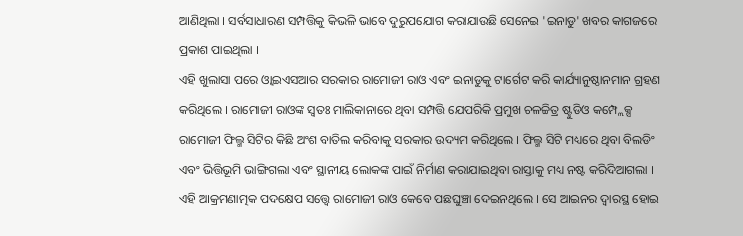ଆଣିଥିଲା । ସର୍ବସାଧାରଣ ସମ୍ପତ୍ତିକୁ କିଭଳି ଭାବେ ଦୁରୁପଯୋଗ କରାଯାଉଛି ସେନେଇ 'ଇନାଡୁ' ଖବର କାଗଜରେ ପ୍ରକାଶ ପାଇଥିଲା ।
ଏହି ଖୁଲାସା ପରେ ଓ୍ବାଇଏସଆର ସରକାର ରାମୋଜୀ ରାଓ ଏବଂ ଇନାଡୁକୁ ଟାର୍ଗେଟ କରି କାର୍ଯ୍ୟାନୁଷ୍ଠାନମାନ ଗ୍ରହଣ କରିଥିଲେ । ରାମୋଜୀ ରାଓଙ୍କ ସ୍ୱତଃ ମାଲିକାନାରେ ଥିବା ସମ୍ପତ୍ତି ଯେପରିକି ପ୍ରମୁଖ ଚଳଚ୍ଚିତ୍ର ଷ୍ଟୁଡିଓ କମ୍ପ୍ଲେକ୍ସ ରାମୋଜୀ ଫିଲ୍ମ ସିଟିର କିଛି ଅଂଶ ବାତିଲ କରିବାକୁ ସରକାର ଉଦ୍ୟମ କରିଥିଲେ । ଫିଲ୍ମ ସିଟି ମଧ୍ୟରେ ଥିବା ବିଲଡିଂ ଏବଂ ଭିତ୍ତିଭୂମି ଭାଙ୍ଗିଗଲା ଏବଂ ସ୍ଥାନୀୟ ଲୋକଙ୍କ ପାଇଁ ନିର୍ମାଣ କରାଯାଇଥିବା ରାସ୍ତାକୁ ମଧ୍ୟ ନଷ୍ଟ କରିଦିଆଗଲା । ଏହି ଆକ୍ରମଣାତ୍ମକ ପଦକ୍ଷେପ ସତ୍ତ୍ବେ ରାମୋଜୀ ରାଓ କେବେ ପଛଘୁଞ୍ଚା ଦେଇନଥିଲେ । ସେ ଆଇନର ଦ୍ୱାରସ୍ଥ ହୋଇ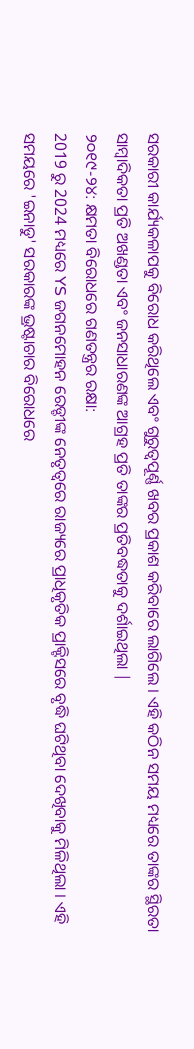ସରକାରୀ କାର୍ଯ୍ୟକଳାପକୁ ବିରୋଧ କରିଥିଲେ ଏବଂ ଗୁରୁତ୍ବପୂର୍ଣ୍ଣ ଖବର ପ୍ରକାଶ କରିବାରେ ଲାଗିଲେ । ଏହି କଠିନ ସମୟ ମଧ୍ୟରେ ତାଙ୍କର ସ୍ଥିରତା ସାମ୍ବାଦିକତା ପ୍ରତି ଅଖଣ୍ଡତା ଏବଂ ଜନସାଧାରଣଙ୍କ ଆଗ୍ରହ ପ୍ରତି ତାଙ୍କର ପ୍ରତିବଦ୍ଧତାକୁ ଦର୍ଶାଇଥିଲା |
୨୦୧୯-୨୪: କ୍ଷମତା ବିରୋଧରେ ଗଣତନ୍ତ୍ରର ରକ୍ଷା:
2019 ରୁ 2024 ମଧ୍ୟରେ YS ଜଗନମୋହନ ରେଡ୍ଡୀଙ୍କ ନେତୃତ୍ୱରେ ରାଜ୍ୟରେ ପ୍ରାଧିକୃତିକ ପ୍ରାକ୍ଟିସରେ ବୃଦ୍ଧି ଘଟିଥିବା ଦେଖିବାକୁ ମିଳିଥିଲା । ଏହି ସମୟରେ 'ଇନାଡୁ' ସରକାରଙ୍କ ଭ୍ରଷ୍ଟାଚାର ବିରୋଧରେ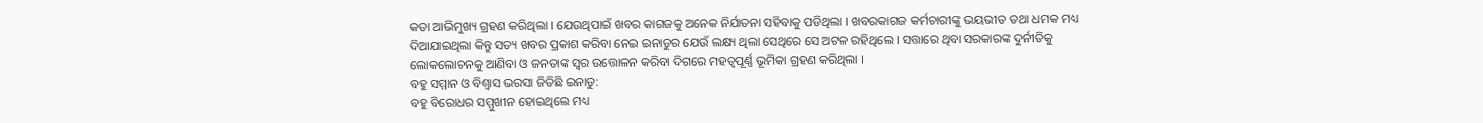କଡା ଆଭିମୁଖ୍ୟ ଗ୍ରହଣ କରିଥିଲା । ଯେଉଥିପାଇଁ ଖବର କାଗଜକୁ ଅନେକ ନିର୍ଯାତନା ସହିବାକୁ ପଡିଥିଲା । ଖବରକାଗଜ କର୍ମଚାରୀଙ୍କୁ ଭୟଭୀତ ତଥା ଧମକ ମଧ୍ୟ ଦିଆଯାଇଥିଲା କିନ୍ତୁ ସତ୍ୟ ଖବର ପ୍ରକାଶ କରିବା ନେଇ ଇନାଡୁର ଯେଉଁ ଲକ୍ଷ୍ୟ ଥିଲା ସେଥିରେ ସେ ଅଟଳ ରହିଥିଲେ । ସତ୍ତାରେ ଥିବା ସରକାରଙ୍କ ଦୁର୍ନୀତିକୁ ଲୋକଲୋଚନକୁ ଆଣିବା ଓ ଜନତାଙ୍କ ସ୍ୱର ଉତ୍ତୋଳନ କରିବା ଦିଗରେ ମହତ୍ୱପୂର୍ଣ୍ଣ ଭୂମିକା ଗ୍ରହଣ କରିଥିଲା ।
ବହୁ ସମ୍ମାନ ଓ ବିଶ୍ୱାସ ଭରସା ଜିତିଛି ଇନାଡୁ:
ବହୁ ବିରୋଧର ସମ୍ମୁଖୀନ ହୋଇଥିଲେ ମଧ୍ୟ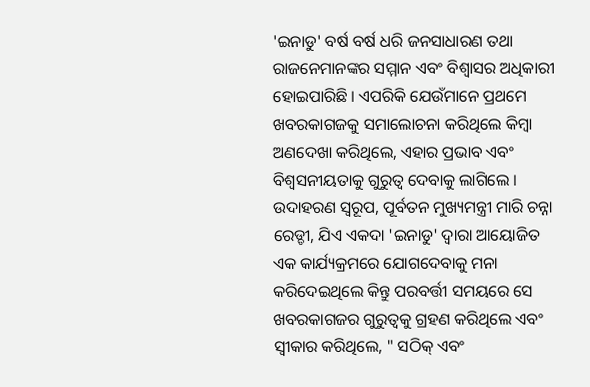'ଇନାଡୁ' ବର୍ଷ ବର୍ଷ ଧରି ଜନସାଧାରଣ ତଥା ରାଜନେମାନଙ୍କର ସମ୍ମାନ ଏବଂ ବିଶ୍ୱାସର ଅଧିକାରୀ ହୋଇପାରିଛି । ଏପରିକି ଯେଉଁମାନେ ପ୍ରଥମେ ଖବରକାଗଜକୁ ସମାଲୋଚନା କରିଥିଲେ କିମ୍ବା ଅଣଦେଖା କରିଥିଲେ, ଏହାର ପ୍ରଭାବ ଏବଂ ବିଶ୍ୱସନୀୟତାକୁ ଗୁରୁତ୍ୱ ଦେବାକୁ ଲାଗିଲେ । ଉଦାହରଣ ସ୍ୱରୂପ, ପୂର୍ବତନ ମୁଖ୍ୟମନ୍ତ୍ରୀ ମାରି ଚନ୍ନା ରେଡ୍ଡୀ, ଯିଏ ଏକଦା 'ଇନାଡୁ' ଦ୍ୱାରା ଆୟୋଜିତ ଏକ କାର୍ଯ୍ୟକ୍ରମରେ ଯୋଗଦେବାକୁ ମନା କରିଦେଇଥିଲେ କିନ୍ତୁ ପରବର୍ତ୍ତୀ ସମୟରେ ସେ ଖବରକାଗଜର ଗୁରୁତ୍ୱକୁ ଗ୍ରହଣ କରିଥିଲେ ଏବଂ ସ୍ୱୀକାର କରିଥିଲେ, " ସଠିକ୍ ଏବଂ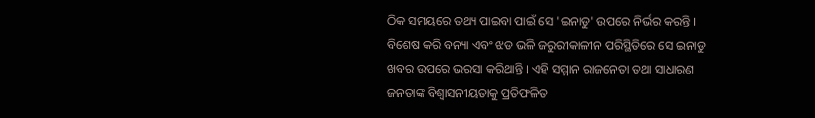ଠିକ ସମୟରେ ତଥ୍ୟ ପାଇବା ପାଇଁ ସେ 'ଇନାଡୁ' ଉପରେ ନିର୍ଭର କରନ୍ତି । ବିଶେଷ କରି ବନ୍ୟା ଏବଂ ଝଡ ଭଳି ଜରୁରୀକାଳୀନ ପରିସ୍ଥିତିରେ ସେ ଇନାଡୁ ଖବର ଉପରେ ଭରସା କରିଥାନ୍ତି । ଏହି ସମ୍ମାନ ରାଜନେତା ତଥା ସାଧାରଣ ଜନତାଙ୍କ ବିଶ୍ୱାସନୀୟତାକୁ ପ୍ରତିଫଳିତ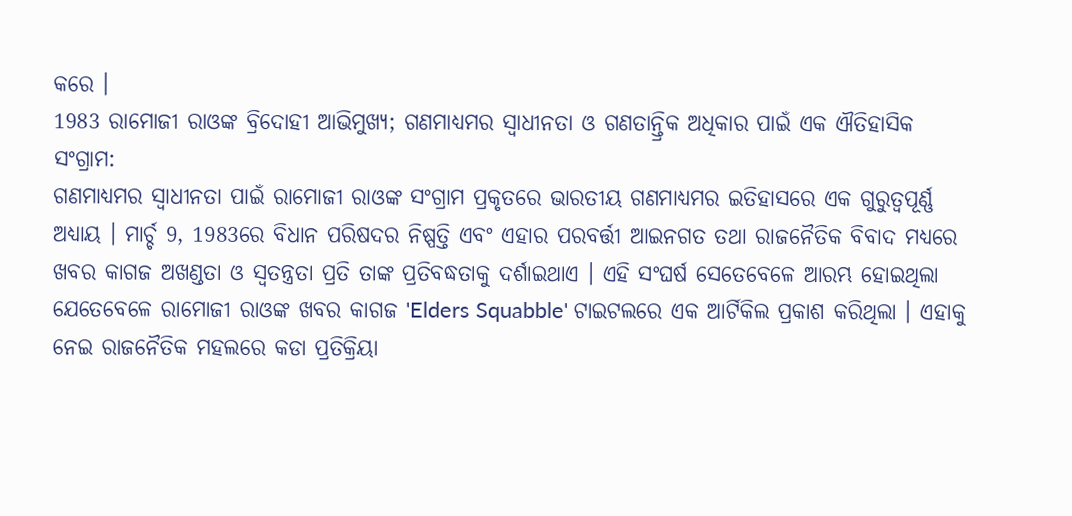କରେ ।
1983 ରାମୋଜୀ ରାଓଙ୍କ ବ୍ରିଦୋହୀ ଆଭିମୁଖ୍ୟ; ଗଣମାଧ୍ୟମର ସ୍ୱାଧୀନତା ଓ ଗଣତାନ୍ତ୍ରିକ ଅଧିକାର ପାଇଁ ଏକ ଐତିହାସିକ ସଂଗ୍ରାମ:
ଗଣମାଧ୍ୟମର ସ୍ୱାଧୀନତା ପାଇଁ ରାମୋଜୀ ରାଓଙ୍କ ସଂଗ୍ରାମ ପ୍ରକୃତରେ ଭାରତୀୟ ଗଣମାଧ୍ୟମର ଇତିହାସରେ ଏକ ଗୁରୁତ୍ୱପୂର୍ଣ୍ଣ ଅଧ୍ୟାୟ । ମାର୍ଚ୍ଚ 9, 1983ରେ ବିଧାନ ପରିଷଦର ନିଷ୍ପତ୍ତି ଏବଂ ଏହାର ପରବର୍ତ୍ତୀ ଆଇନଗତ ତଥା ରାଜନୈତିକ ବିବାଦ ମଧ୍ୟରେ ଖବର କାଗଜ ଅଖଣ୍ଡତା ଓ ସ୍ୱତନ୍ତ୍ରତା ପ୍ରତି ତାଙ୍କ ପ୍ରତିବଦ୍ଧତାକୁ ଦର୍ଶାଇଥାଏ । ଏହି ସଂଘର୍ଷ ସେତେବେଳେ ଆରମ୍ଭ ହୋଇଥିଲା ଯେତେବେଳେ ରାମୋଜୀ ରାଓଙ୍କ ଖବର କାଗଜ 'Elders Squabble' ଟାଇଟଲରେ ଏକ ଆର୍ଟିକିଲ ପ୍ରକାଶ କରିଥିଲା । ଏହାକୁ ନେଇ ରାଜନୈତିକ ମହଲରେ କଡା ପ୍ରତିକ୍ରିୟା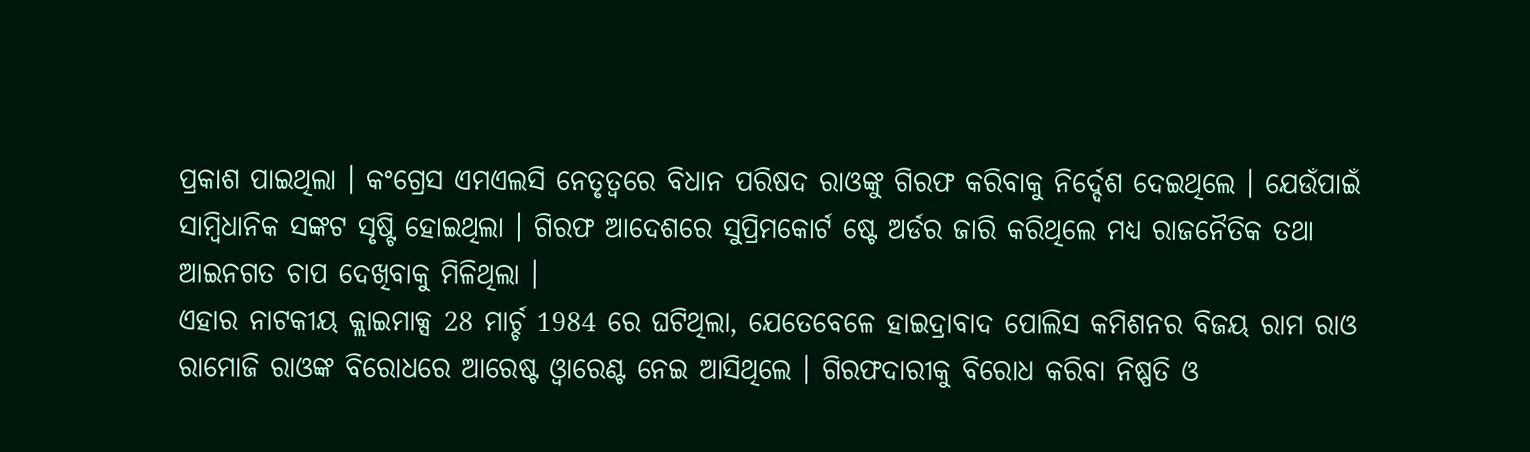ପ୍ରକାଶ ପାଇଥିଲା । କଂଗ୍ରେସ ଏମଏଲସି ନେତୃତ୍ବରେ ବିଧାନ ପରିଷଦ ରାଓଙ୍କୁ ଗିରଫ କରିବାକୁ ନିର୍ଦ୍ଦେଶ ଦେଇଥିଲେ । ଯେଉଁପାଇଁ ସାମ୍ବିଧାନିକ ସଙ୍କଟ ସୃଷ୍ଟି ହୋଇଥିଲା । ଗିରଫ ଆଦେଶରେ ସୁପ୍ରିମକୋର୍ଟ ଷ୍ଟେ ଅର୍ଡର ଜାରି କରିଥିଲେ ମଧ୍ୟ ରାଜନୈତିକ ତଥା ଆଇନଗତ ଚାପ ଦେଖିବାକୁ ମିଳିଥିଲା ।
ଏହାର ନାଟକୀୟ କ୍ଲାଇମାକ୍ସ 28 ମାର୍ଚ୍ଚ 1984 ରେ ଘଟିଥିଲା, ଯେତେବେଳେ ହାଇଦ୍ରାବାଦ ପୋଲିସ କମିଶନର ବିଜୟ ରାମ ରାଓ ରାମୋଜି ରାଓଙ୍କ ବିରୋଧରେ ଆରେଷ୍ଟ ଓ୍ବାରେଣ୍ଟ ନେଇ ଆସିଥିଲେ । ଗିରଫଦାରୀକୁ ବିରୋଧ କରିବା ନିଷ୍ପତି ଓ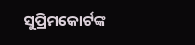ସୁପ୍ରିମକୋର୍ଟଙ୍କ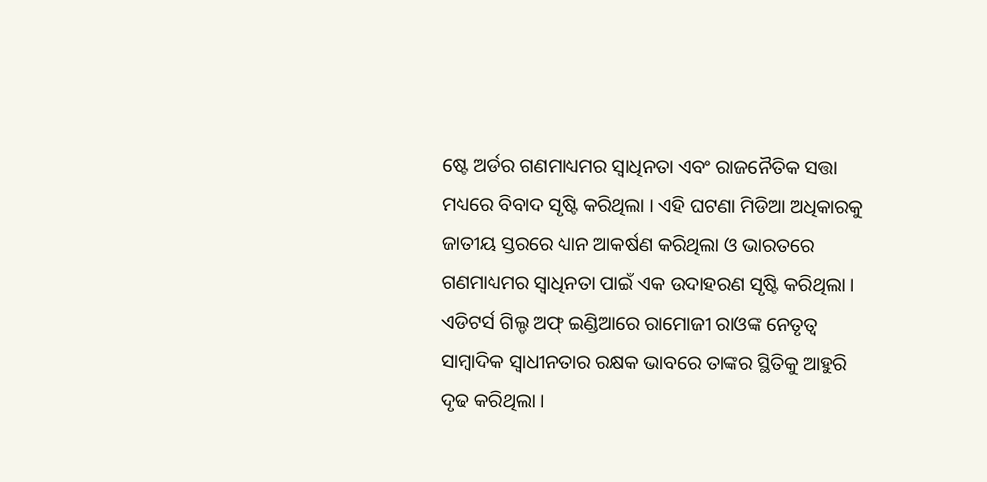ଷ୍ଟେ ଅର୍ଡର ଗଣମାଧ୍ୟମର ସ୍ୱାଧିନତା ଏବଂ ରାଜନୈତିକ ସତ୍ତା ମଧ୍ୟରେ ବିବାଦ ସୃଷ୍ଟି କରିଥିଲା । ଏହି ଘଟଣା ମିଡିଆ ଅଧିକାରକୁ ଜାତୀୟ ସ୍ତରରେ ଧ୍ୟାନ ଆକର୍ଷଣ କରିଥିଲା ଓ ଭାରତରେ ଗଣମାଧ୍ୟମର ସ୍ୱାଧିନତା ପାଇଁ ଏକ ଉଦାହରଣ ସୃଷ୍ଟି କରିଥିଲା ।
ଏଡିଟର୍ସ ଗିଲ୍ଡ ଅଫ୍ ଇଣ୍ଡିଆରେ ରାମୋଜୀ ରାଓଙ୍କ ନେତୃତ୍ୱ ସାମ୍ବାଦିକ ସ୍ୱାଧୀନତାର ରକ୍ଷକ ଭାବରେ ତାଙ୍କର ସ୍ଥିତିକୁ ଆହୁରି ଦୃଢ କରିଥିଲା ।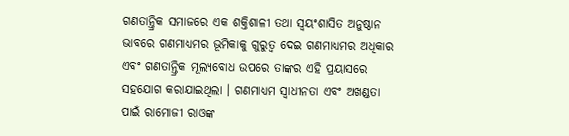ଗଣତାନ୍ତ୍ରିକ ସମାଜରେ ଏକ ଶକ୍ତିଶାଳୀ ତଥା ସ୍ୱୟଂଶାସିତ ଅନୁଷ୍ଠାନ ଭାବରେ ଗଣମାଧ୍ୟମର ଭୂମିକାକୁ ଗୁରୁତ୍ୱ ଦେଇ ଗଣମାଧ୍ୟମର ଅଧିକାର ଏବଂ ଗଣତାନ୍ତ୍ରିକ ମୂଲ୍ୟବୋଧ ଉପରେ ତାଙ୍କର ଏହି ପ୍ରୟାସରେ ସହଯୋଗ କରାଯାଇଥିଲା । ଗଣମାଧ୍ୟମ ସ୍ୱାଧୀନତା ଏବଂ ଅଖଣ୍ଡତା ପାଇଁ ରାମୋଜୀ ରାଓଙ୍କ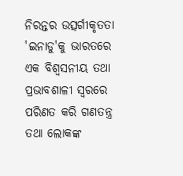ନିରନ୍ତର ଉତ୍ସର୍ଗୀକୃତତା 'ଇନାଡୁ'କୁ ଭାରତରେ ଏକ ବିଶ୍ୱସନୀୟ ତଥା ପ୍ରଭାବଶାଳୀ ସ୍ୱରରେ ପରିଣତ କରି ଗଣତନ୍ତ୍ର ତଥା ଲୋକଙ୍କ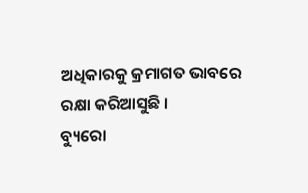ଅଧିକାରକୁ କ୍ରମାଗତ ଭାବରେ ରକ୍ଷା କରିଆସୁଛି ।
ବ୍ୟୁରୋ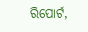ରିପୋର୍ଟ,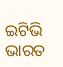ଇଟିଭି ଭାରତ